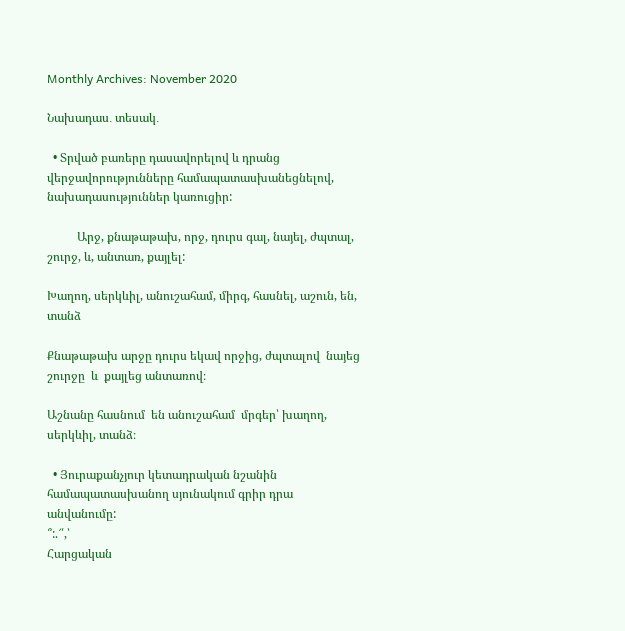Monthly Archives: November 2020

Նախադաս․ տեսակ․

  • Տրված բառերը դասավորելով և դրանց վերջավորությունները համապատասխանեցնելով, նախադասություններ կառուցիր:

          Արջ, քնաթաթախ, որջ, դուրս գալ, նայել, ժպտալ, շուրջ, և, անտառ, քայլել:

Խաղող, սերկևիլ, անուշահամ, միրգ, հասնել, աշուն, են, տանձ

Քնաթաթախ արջը դուրս եկավ որջից, ժպտալով  նայեց  շուրջը  և  քայլեց անտառով։

Աշնանը հասնում  են անուշահամ  մրգեր՝ խաղող, սերկևիլ, տանձ։

  • Յուրաքանչյուր կետադրական նշանին համապատասխանող սյունակում գրիր դրա անվանումը:
՞:.՜՛,՝
Հարցական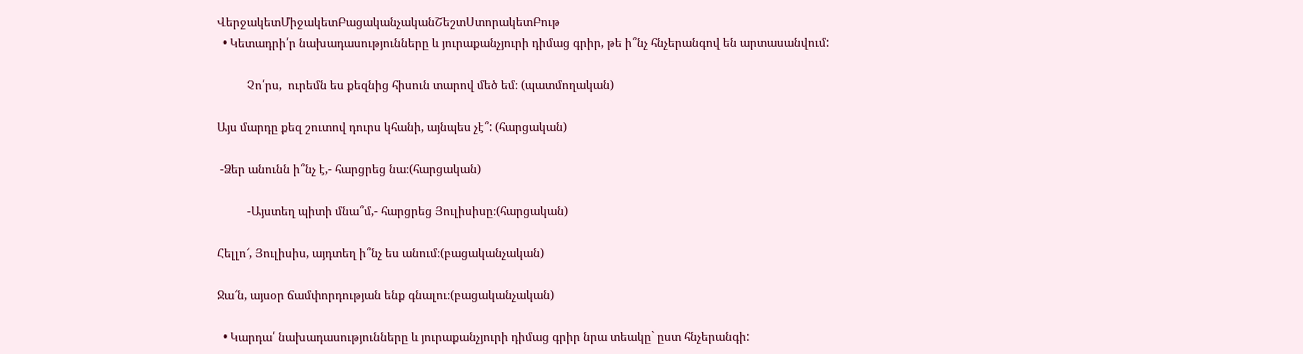ՎերջակետՄիջակետԲացականչականՇեշտՍտորակետԲութ
  • Կետադրի՛ր նախադասությունները և յուրաքանչյուրի դիմաց գրիր, թե ի՞նչ հնչերանգով են արտասանվում:

          Չո՛րս,  ուրեմն ես քեզնից հիսուն տարով մեծ եմ։ (պատմողական)

Այս մարդը քեզ շուտով դուրս կհանի, այնպես չէ՞: (հարցական)

 -Ձեր անունն ի՞նչ է,- հարցրեց նա։(հարցական)

          -Այստեղ պիտի մնա՞մ,- հարցրեց Յուլիսիսը։(հարցական)

Հելլո՜, Յուլիսիս, այդտեղ ի՞նչ ես անում։(բացականչական)

Ջա՜ն, այսօր ճամփորդության ենք գնալու։(բացականչական)

  • Կարդա՛ նախադասությունները և յուրաքանչյուրի դիմաց գրիր նրա տեակը` ըստ հնչերանգի: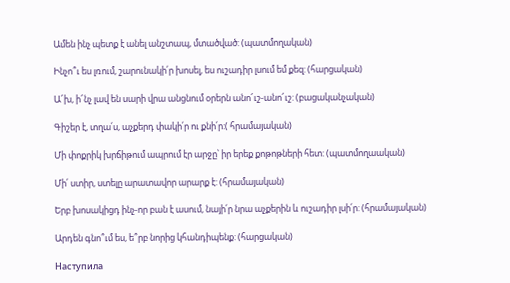Ամեն ինչ պետք է անել անշտապ, մտածված: (պատմողական)

Ինչո՞ւ ես լռում, շարունակի՛ր խոսել, ես ուշադիր լսում եմ քեզ: (հարցական)

Ա՜խ, ի՜նչ լավ են սարի վրա անցնում օրերն անո՜ւշ-անո՜ւշ: (բացականչական)

Գիշեր է, տղա՛ս, աչքերդ փակի՛ր ու քնի՛ր:( հրամայական)

Մի փոքրիկ խրճիթում ապրում էր արջը՝ իր երեք քոթոթների հետ: (պատմողաական)

Մի՛ ստիր, ստելը արատավոր արարք է: (հրամայական)

Երբ խոսակիցդ ինչ-որ բան է ասում, նայի՛ր նրա աչքերին և ուշադիր լսի՛ր: (հրամայական)

Արդեն գնո՞ւմ ես, ե՞րբ նորից կհանդիպենք: (հարցական)

Наступила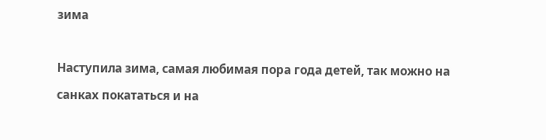зима

Наступила зима, самая любимая пора года детей, так можно на санках покататься и на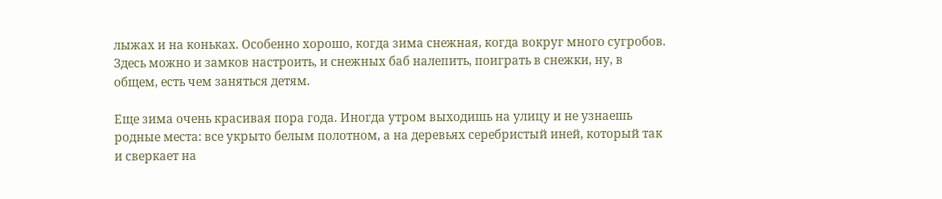лыжах и на коньках. Особенно хорошо, когда зима снежная, когда вокруг много сугробов. Здесь можно и замков настроить, и снежных баб налепить, поиграть в снежки, ну, в общем, есть чем заняться детям.

Еще зима очень красивая пора года. Иногда утром выходишь на улицу и не узнаешь родные места: все укрыто белым полотном, а на деревьях серебристый иней, который так и сверкает на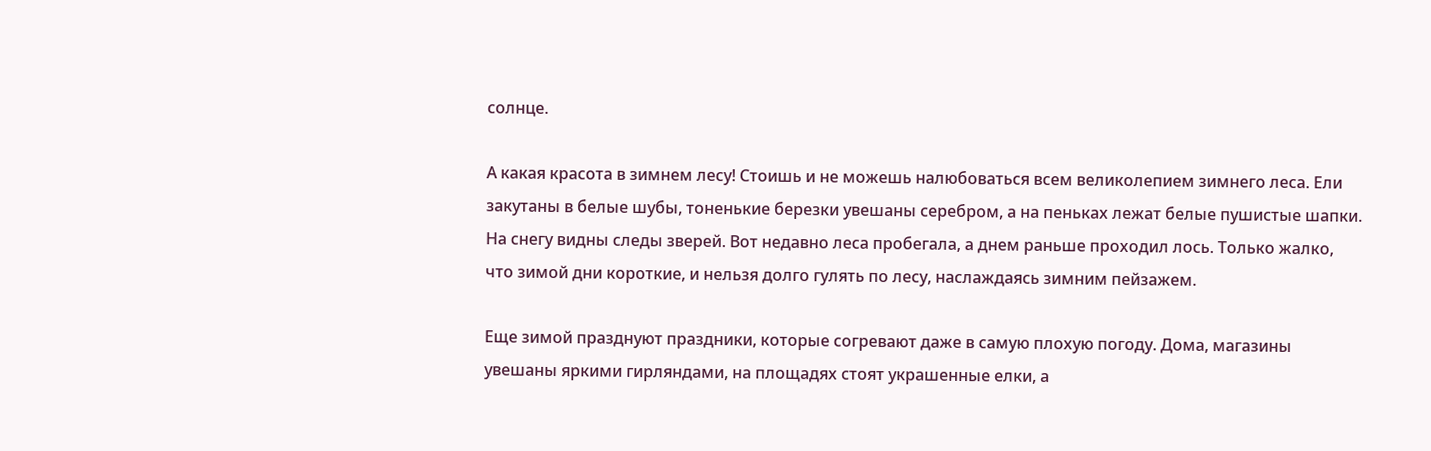солнце.

А какая красота в зимнем лесу! Стоишь и не можешь налюбоваться всем великолепием зимнего леса. Ели закутаны в белые шубы, тоненькие березки увешаны серебром, а на пеньках лежат белые пушистые шапки. На снегу видны следы зверей. Вот недавно леса пробегала, а днем раньше проходил лось. Только жалко, что зимой дни короткие, и нельзя долго гулять по лесу, наслаждаясь зимним пейзажем.

Еще зимой празднуют праздники, которые согревают даже в самую плохую погоду. Дома, магазины увешаны яркими гирляндами, на площадях стоят украшенные елки, а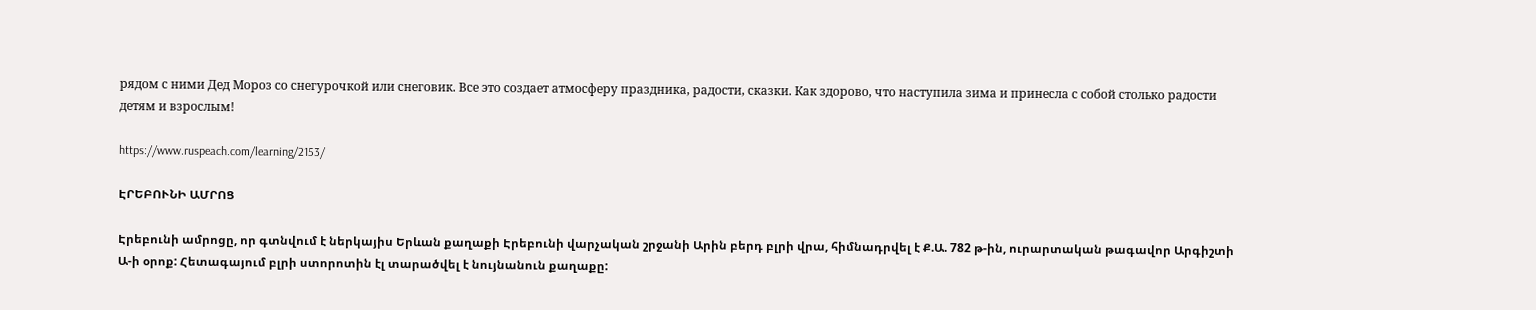рядом с ними Дед Мороз со снегурочкой или снеговик. Все это создает атмосферу праздника, радости, сказки. Как здорово, что наступила зима и принесла с собой столько радости детям и взрослым!

https://www.ruspeach.com/learning/2153/

ԷՐԵԲՈՒՆԻ ԱՄՐՈՑ

Էրեբունի ամրոցը, որ գտնվում է ներկայիս Երևան քաղաքի Էրեբունի վարչական շրջանի Արին բերդ բլրի վրա, հիմնադրվել է Ք.Ա. 782 թ-ին, ուրարտական թագավոր Արգիշտի Ա-ի օրոք: Հետագայում բլրի ստորոտին էլ տարածվել է նույնանուն քաղաքը: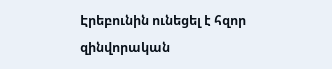Էրեբունին ունեցել է հզոր զինվորական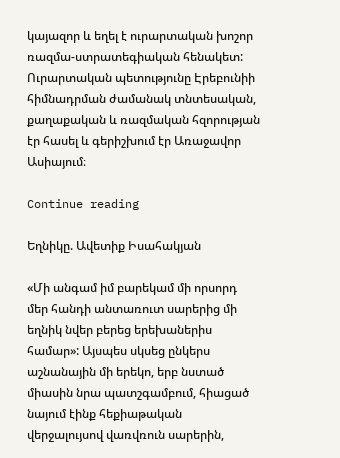կայազոր և եղել է ուրարտական խոշոր ռազմա-ստրատեգիական հենակետ: Ուրարտական պետությունը Էրեբունիի հիմնադրման ժամանակ տնտեսական, քաղաքական և ռազմական հզորության էր հասել և գերիշխում էր Առաջավոր Ասիայում։

Continue reading

Եղնիկը. Ավետիք Իսահակյան

«Մի անգամ իմ բարեկամ մի որսորդ մեր հանդի անտառուտ սարերից մի եղնիկ նվեր բերեց երեխաներիս համար»: Այսպես սկսեց ընկերս աշնանային մի երեկո, երբ նստած միասին նրա պատշգամբում, հիացած նայում էինք հեքիաթական վերջալույսով վառվռուն սարերին,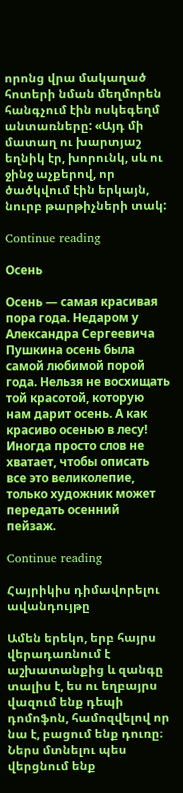որոնց վրա մակաղած հոտերի նման մեղմորեն հանգչում էին ոսկեգեղմ անտառները: «Այդ մի մատաղ ու խարտյաշ եղնիկ էր, խորունկ, սև ու ջինջ աչքերով, որ ծածկվում էին երկայն, նուրբ թարթիչների տակ:

Continue reading

Осень

Осень — самая красивая пора года. Недаром у Александра Сергеевича Пушкина осень была самой любимой порой года. Нельзя не восхищать той красотой, которую нам дарит осень. А как красиво осенью в лесу! Иногда просто слов не хватает, чтобы описать все это великолепие, только художник может передать осенний пейзаж.

Continue reading

Հայրիկիս դիմավորելու ավանդույթը

Ամեն երեկո, երբ հայրս վերադառնում է աշխատանքից և զանգը տալիս է, ես ու եղբայրս վազում ենք դեպի դոմոֆոն, համոզվելով որ նա է, բացում ենք դուռը։ Ներս մտնելու պես վերցնում ենք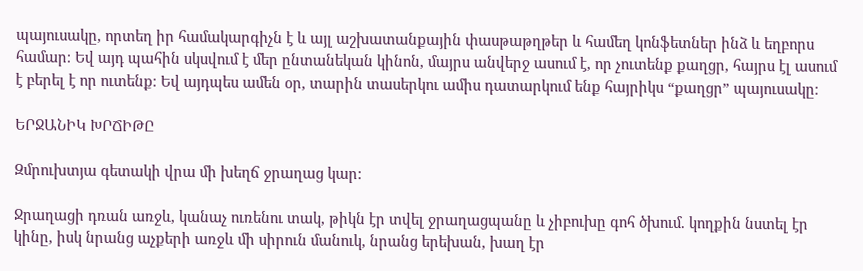պայուսակը, որտեղ իր համակարգիչն է և այլ աշխատանքային փասթաթղթեր և համեղ կոնֆետներ ինձ և եղբորս համար։ Եվ այդ պահին սկսվում է մեր ընտանեկան կինոն, մայրս անվերջ ասում է, որ չուտենք քաղցր, հայրս էլ ասում է բերել է որ ուտենք։ Եվ այդպես ամեն օր, տարին տասերկու ամիս դատարկում ենք հայրիկս “քաղցր” պայուսակը։

ԵՐՋԱՆԻԿ ԽՐՃԻԹԸ

Զմրուխտյա գետակի վրա մի խեղճ ջրաղաց կար:

Ջրաղացի դռան առջև, կանաչ ուռենու տակ, թիկն էր տվել ջրաղացպանը և չիբուխը գոհ ծխում. կողքին նստել էր կինը, իսկ նրանց աչքերի առջև մի սիրուն մանուկ, նրանց երեխան, խաղ էր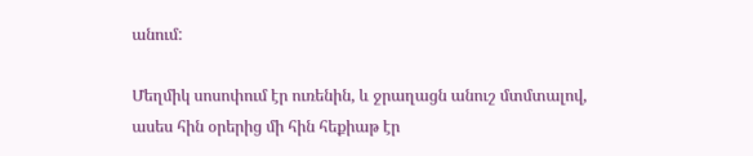անում:

Մեղմիկ սոսոփում էր ուռենին, և ջրաղացն անուշ մտմտալով, ասես հին օրերից մի հին հեքիաթ էր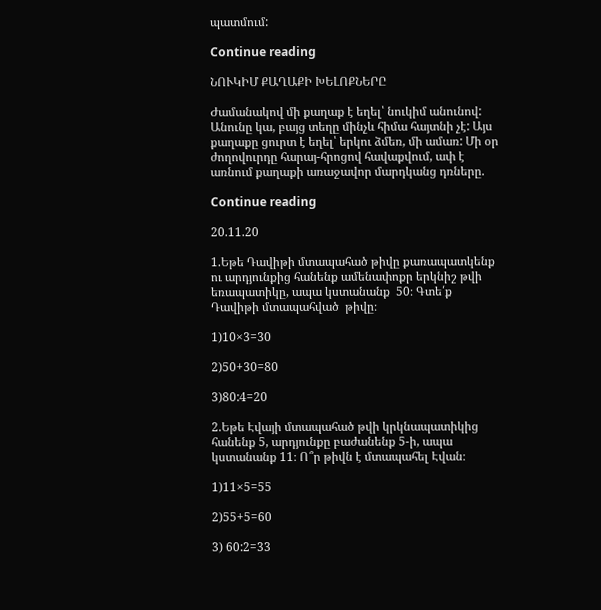պատմում:

Continue reading

ՆՈՒԿԻՄ ՔԱՂԱՔԻ ԽԵԼՈՔՆԵՐԸ

Ժամանակով մի քաղաք է եղել՝ նուկիմ անունով: Անունը կա, բայց տեղը մինչև հիմա հայտնի չէ: Այս քաղաքը ցուրտ է եղել՝ երկու ձմեռ, մի ամառ: Մի օր ժողովուրդը հարայ-հրոցով հավաքվում, ափ է առնում քաղաքի առաջավոր մարդկանց դռները.

Continue reading

20.11.20

1.Եթե Դավիթի մտապահած թիվը քառապատկենք ու արդյունքից հանենք ամենափոքր երկնիշ թվի եռապատիկը, ապա կստանանք  50։ Գտե՛ք  Դավիթի մտապահված  թիվը։

1)10×3=30

2)50+30=80

3)80:4=20

2.Եթե Էվայի մտապահած թվի կրկնապատիկից հանենք 5, արդյունքը բաժանենք 5-ի, ապա կստանանք 11։ Ո՞ր թիվն է մտապահել Էվան։

1)11×5=55

2)55+5=60

3) 60:2=33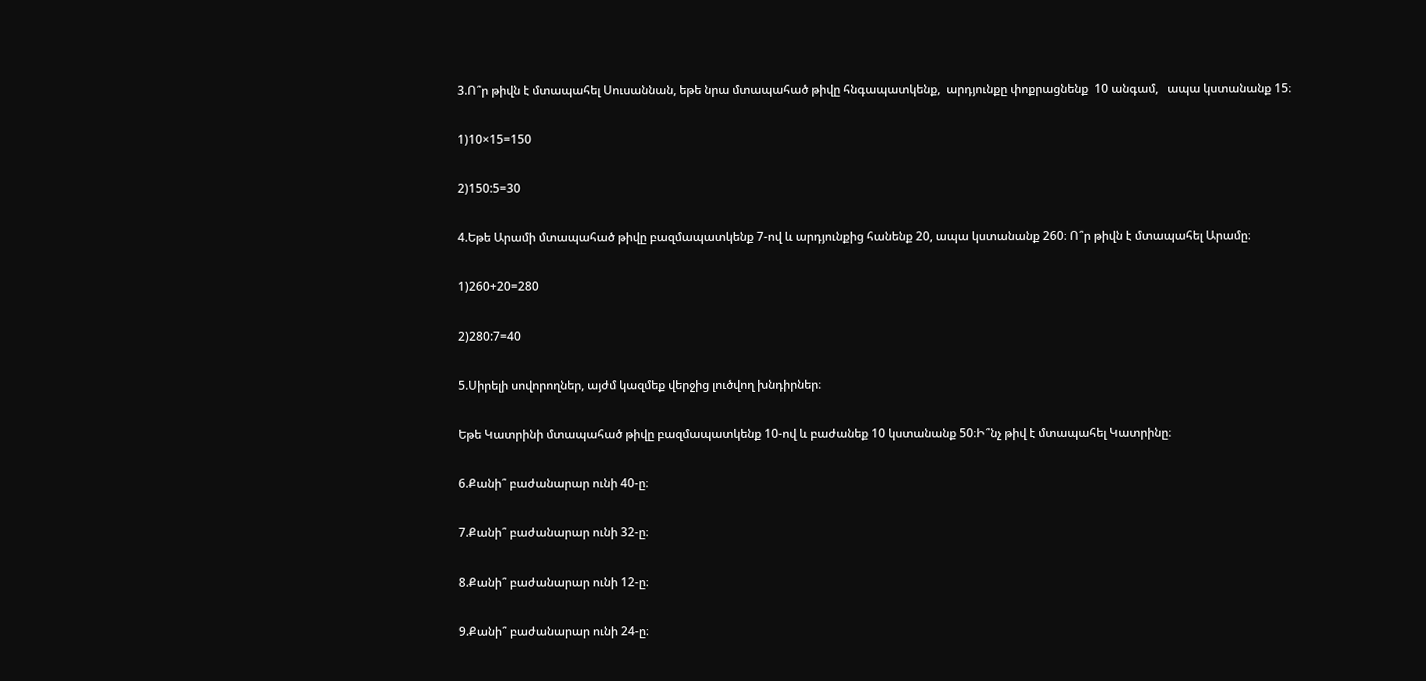3.Ո՞ր թիվն է մտապահել Սուսաննան, եթե նրա մտապահած թիվը հնգապատկենք,  արդյունքը փոքրացնենք  10 անգամ,   ապա կստանանք 15։

1)10×15=150

2)150:5=30

4.Եթե Արամի մտապահած թիվը բազմապատկենք 7-ով և արդյունքից հանենք 20, ապա կստանանք 260։ Ո՞ր թիվն է մտապահել Արամը։

1)260+20=280

2)280:7=40

5.Սիրելի սովորողներ, այժմ կազմեք վերջից լուծվող խնդիրներ։

Եթե Կատրինի մտապահած թիվը բազմապատկենք 10-ով և բաժանեք 10 կստանանք 50։Ի՞նչ թիվ է մտապահել Կատրինը։

6.Քանի՞ բաժանարար ունի 40-ը։

7.Քանի՞ բաժանարար ունի 32-ը։

8.Քանի՞ բաժանարար ունի 12-ը։

9.Քանի՞ բաժանարար ունի 24-ը։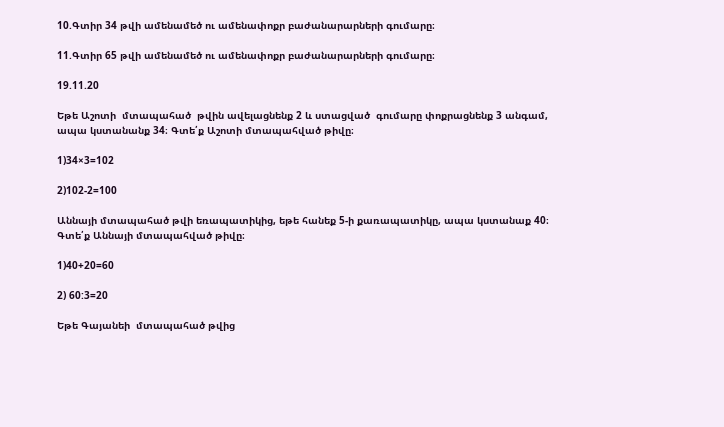10.Գտիր 34 թվի ամենամեծ ու ամենափոքր բաժանարարների գումարը։

11.Գտիր 65 թվի ամենամեծ ու ամենափոքր բաժանարարների գումարը։

19.11.20

Եթե Աշոտի  մտապահած  թվին ավելացնենք 2 և ստացված  գումարը փոքրացնենք 3 անգամ, ապա կստանանք 34։ Գտե՛ք Աշոտի մտապահված թիվը։

1)34×3=102

2)102-2=100

Աննայի մտապահած թվի եռապատիկից, եթե հանեք 5-ի քառապատիկը, ապա կստանաք 40։ Գտե՛ք Աննայի մտապահված թիվը։

1)40+20=60

2) 60:3=20

Եթե Գայանեի  մտապահած թվից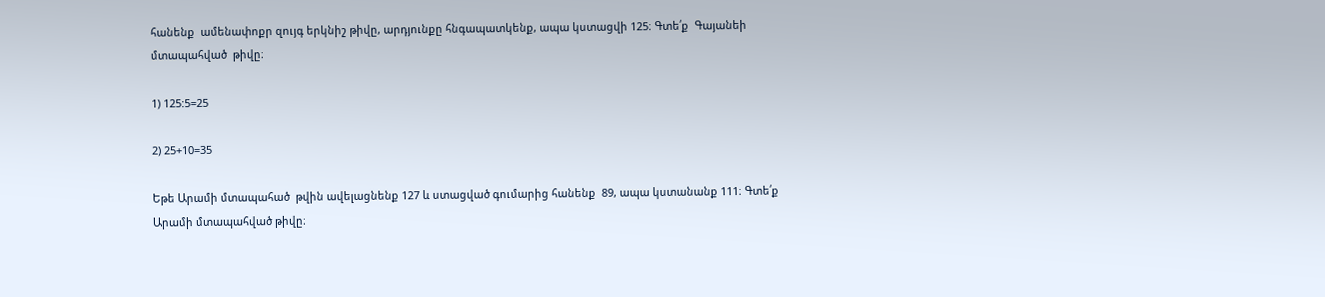հանենք  ամենափոքր զույգ երկնիշ թիվը, արդյունքը հնգապատկենք, ապա կստացվի 125։ Գտե՛ք  Գայանեի  մտապահված  թիվը։

1) 125:5=25

2) 25+10=35

Եթե Արամի մտապահած  թվին ավելացնենք 127 և ստացված գումարից հանենք  89, ապա կստանանք 111։ Գտե՛ք Արամի մտապահված թիվը։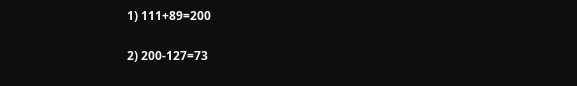1) 111+89=200

2) 200-127=73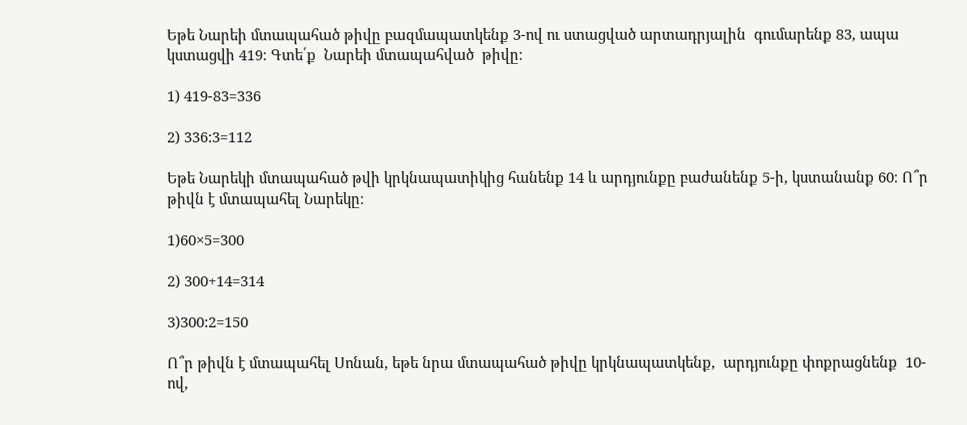Եթե Նարեի մտապահած թիվը բազմապատկենք 3-ով ու ստացված արտադրյալին  գումարենք 83, ապա կստացվի 419։ Գտե՛ք  Նարեի մտապահված  թիվը։

1) 419-83=336

2) 336:3=112

Եթե Նարեկի մտապահած թվի կրկնապատիկից հանենք 14 և արդյունքը բաժանենք 5-ի, կստանանք 60։ Ո՞ր թիվն է մտապահել Նարեկը։

1)60×5=300

2) 300+14=314

3)300:2=150

Ո՞ր թիվն է մտապահել Սոնան, եթե նրա մտապահած թիվը կրկնապատկենք,  արդյունքը փոքրացնենք  10-ով,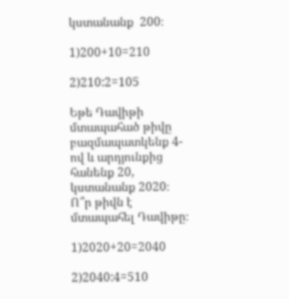կստանանք  200։

1)200+10=210

2)210:2=105

Եթե Դավիթի մտապահած թիվը բազմապատկենք 4-ով և արդյունքից հանենք 20, կստանանք 2020։ Ո՞ր թիվն է մտապահել Դավիթը։

1)2020+20=2040

2)2040:4=510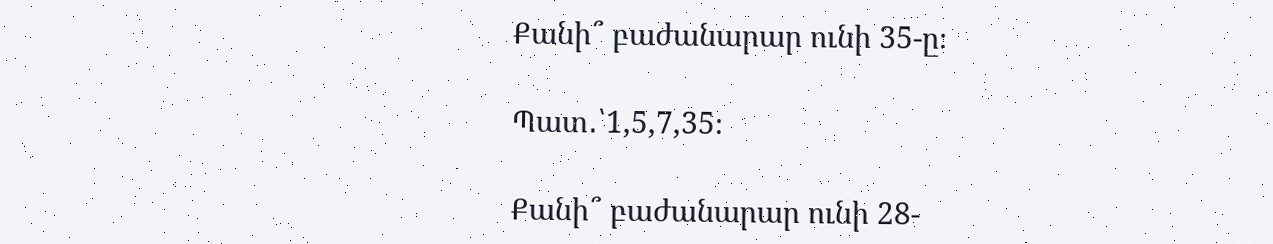Քանի՞ բաժանարար ունի 35-ը։

Պատ․՝1,5,7,35։

Քանի՞ բաժանարար ունի 28-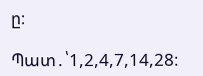ը։

Պատ․՝1,2,4,7,14,28։